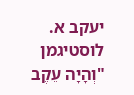יעקב א. לוסטיגמן
"וְהָיָה עֵקֶב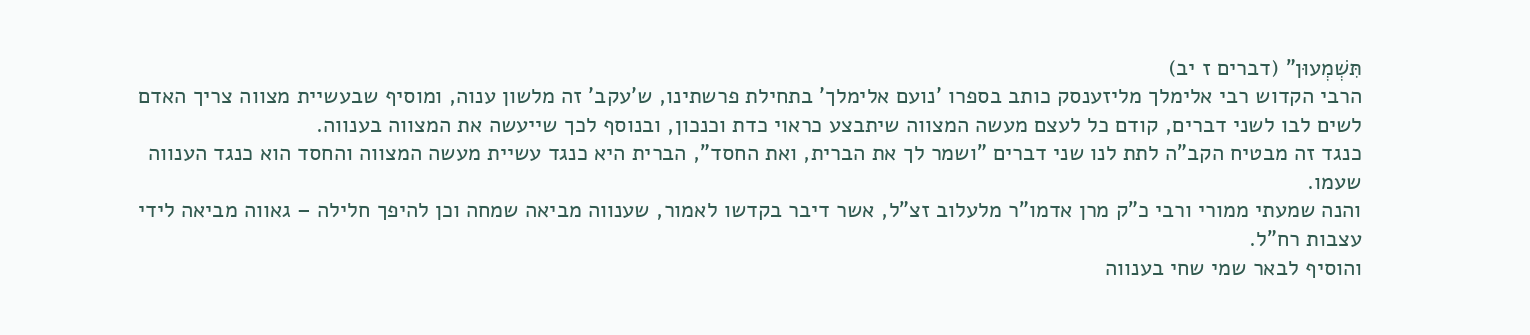תִּשְׁמְעוּן" (דברים ז יב)
הרבי הקדוש רבי אלימלך מליזענסק כותב בספרו 'נועם אלימלך' בתחילת פרשתינו, ש'עקב' זה מלשון ענוה, ומוסיף שבעשיית מצווה צריך האדם לשים לבו לשני דברים, קודם כל לעצם מעשה המצווה שיתבצע כראוי כדת וכנכון, ובנוסף לכך שייעשה את המצווה בענווה.
כנגד זה מבטיח הקב"ה לתת לנו שני דברים "ושמר לך את הברית, ואת החסד", הברית היא כנגד עשיית מעשה המצווה והחסד הוא כנגד הענווה שעמו.
והנה שמעתי ממורי ורבי כ"ק מרן אדמו"ר מלעלוב זצ"ל, אשר דיבר בקדשו לאמור, שענווה מביאה שמחה וכן להיפך חלילה – גאווה מביאה לידי עצבות רח"ל.
והוסיף לבאר שמי שחי בענווה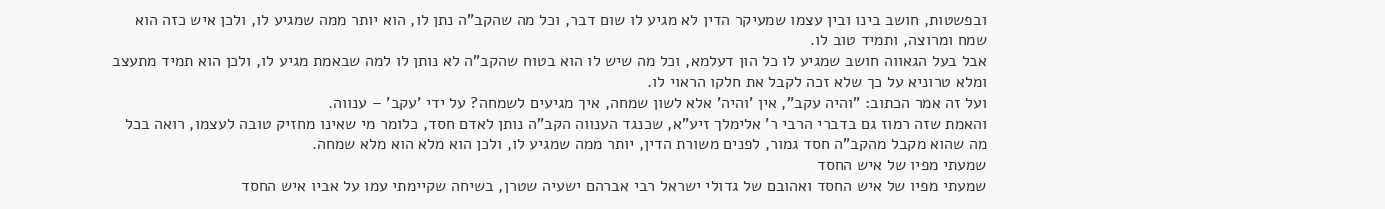ובפשטות, חושב בינו ובין עצמו שמעיקר הדין לא מגיע לו שום דבר, וכל מה שהקב"ה נתן לו, הוא יותר ממה שמגיע לו, ולכן איש כזה הוא שמח ומרוצה, ותמיד טוב לו.
אבל בעל הגאווה חושב שמגיע לו כל הון דעלמא, וכל מה שיש לו הוא בטוח שהקב"ה לא נותן לו למה שבאמת מגיע לו, ולכן הוא תמיד מתעצב ומלא טרוניא על כך שלא זכה לקבל את חלקו הראוי לו.
ועל זה אמר הכתוב: "והיה עקב", אין 'והיה' אלא לשון שמחה, איך מגיעים לשמחה? על ידי 'עקב' – ענווה.
והאמת שזה רמוז גם בדברי הרבי ר' אלימלך זיע"א, שכנגד הענווה הקב"ה נותן לאדם חסד, כלומר מי שאינו מחזיק טובה לעצמו, רואה בכל מה שהוא מקבל מהקב"ה חסד גמור, לפנים משורת הדין, יותר ממה שמגיע לו, ולכן הוא מלא הוא מלא שמחה.
שמעתי מפיו של איש החסד
שמעתי מפיו של איש החסד ואהובם של גדולי ישראל רבי אברהם ישעיה שטרן, בשיחה שקיימתי עמו על אביו איש החסד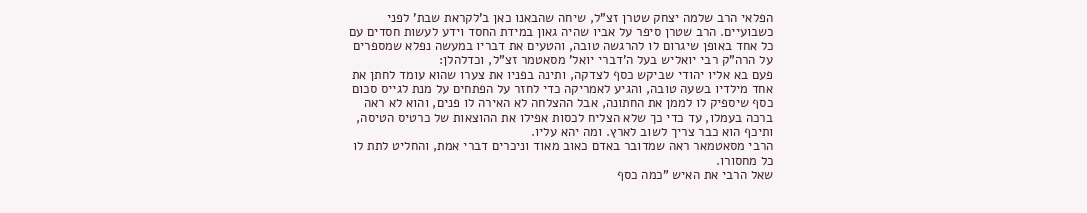הפלאי הרב שלמה יצחק שטרן זצ"ל, שיחה שהבאנו כאן ב'לקראת שבת' לפני כשבועיים. הרב שטרן סיפר על אביו שהיה גאון במידת החסד וידע לעשות חסדים עם כל אחד באופן שיגרום לו להרגשה טובה, והטעים את דבריו במעשה נפלא שמספרים על הרה"ק רבי יואליש בעל ה'דברי יואל' מסאטמר זצ"ל, וכדלהלן:
פעם בא אליו יהודי שביקש כסף לצדקה, ותינה בפניו את צערו שהוא עומד לחתן את אחד מילדיו בשעה טובה, והגיע לאמריקה כדי לחזר על הפתחים על מנת לגייס סכום כסף שיספיק לו לממן את החתונה, אבל ההצלחה לא האירה לו פנים, והוא לא ראה ברכה בעמלו, עד כדי כך שלא הצליח לכסות אפילו את ההוצאות של כרטיס הטיסה, ותיכף הוא כבר צריך לשוב לארץ. ומה יהא עליו.
הרבי מסאטמאר ראה שמדובר באדם כאוב מאוד וניכרים דברי אמת, והחליט לתת לו כל מחסורו.
שאל הרבי את האיש "כמה כסף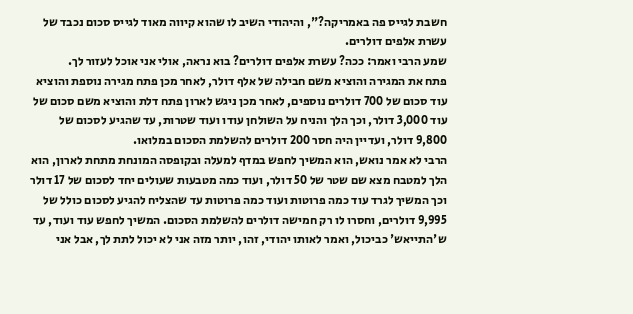חשבת לגייס פה באמריקה?", והיהודי השיב לו שהוא קיווה מאוד לגייס סכום נכבד של עשרת אלפים דולרים.
שמע הרבי ואמר: ככה? עשרת אלפים דולרים? בוא נראה, אולי אני אוכל לעזור לך.
פתח את המגירה והוציא משם חבילה של אלף דולר, לאחר מכן פתח מגירה נוספת והוציא עוד סכום של 700 דולרים נוספים, לאחר מכן ניגש לארון פתח דלת והוציא משם סכום של עוד 3,000 דולר, וכך הלך והניח על השולחן עודו ועוד שטרות, עד שהגיע לסכום של 9,800 דולר, ועדיין היה חסר 200 דולרים להשלמת הסכום במלואו.
הרבי לא אמר נואש, הוא המשיך לחפש במדף למעלה ובקופסה המונחת מתחת לארון, הוא הלך למטבח מצא שם שטר של 50 דולר, ועוד כמה מטבעות שעולים יחד לסכום של 17 דולר וכך המשיך לגרד עוד כמה פרוטות ועוד כמה פרוטות עד שהצליח להגיע לסכום כולל של 9,995 דולרים, וחסרו לו רק חמישה דולרים להשלמת הסכום. המשיך לחפש עוד ועוד, עד ש'התייאש' כביכול, ואמר לאותו יהודי, זהו, יותר מזה אני לא יכול לתת לך, אבל אני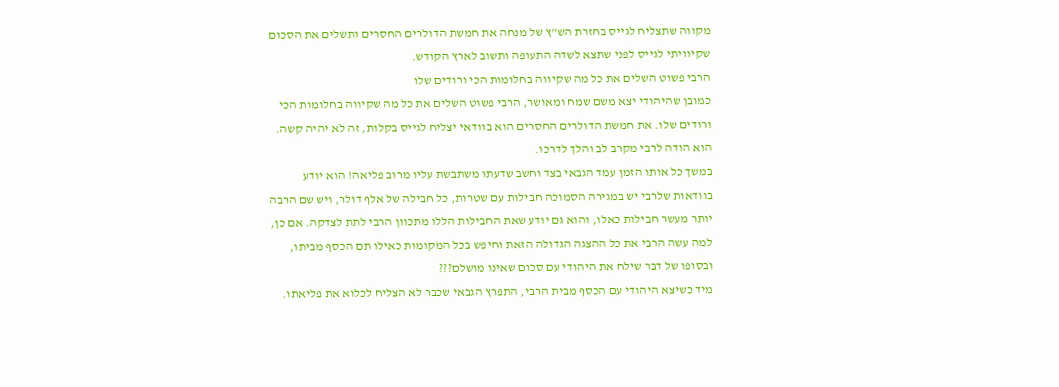מקווה שתצליח לגייס בחזרת הש"ץ של מנחה את חמשת הדולרים החסרים ותשלים את הסכום שקיוויתי לגייס לפני שתצא לשדה התעופה ותשוב לארץ הקודש.
הרבי פשוט השלים את כל מה שקיווה בחלומות הכי ורודים שלו
כמובן שהיהודי יצא משם שמח ומאושר, הרבי פשוט השלים את כל מה שקיווה בחלומות הכי ורודים שלו. את חמשת הדולרים החסרים הוא בוודאי יצליח לגייס בקלות, זה לא יהיה קשה. הוא הודה לרבי מקרב לב והלך לדרכו.
במשך כל אותו הזמן עמד הגבאי בצד וחשב שדעתו משתבשת עליו מרוב פליאה! הוא יודע בוודאות שלרבי יש במגירה הסמוכה חבילות עם שטרות, כל חבילה של אלף דולר, ויש שם הרבה יותר מעשר חבילות כאלו, והוא גם יודע שאת החבילות הללו מתכוון הרבי לתת לצדקה. אם כן, למה עשה הרבי את כל ההצגה הגדולה הזאת וחיפש בכל המקומות כאילו תם הכסף מביתו, ובסופו של דבר שילח את היהודי עם סכום שאינו מושלם???
מיד כשיצא היהודי עם הכסף מבית הרבי, התפרץ הגבאי שכבר לא הצליח לכלוא את פליאתו.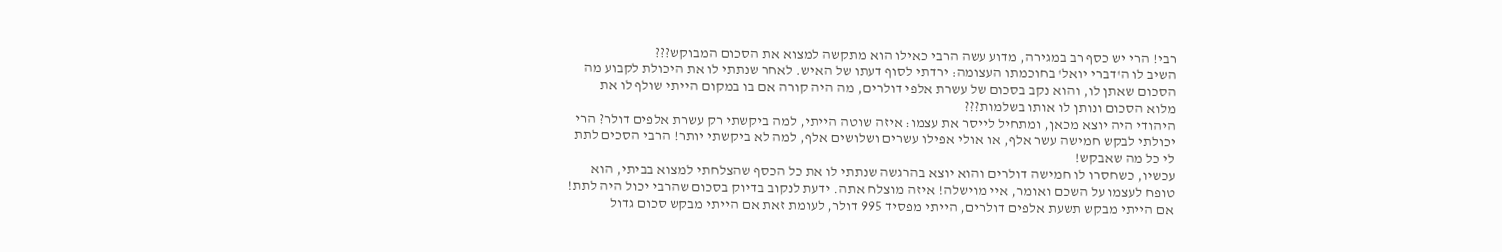רבי! הרי יש כסף רב במגירה, מדוע עשה הרבי כאילו הוא מתקשה למצוא את הסכום המבוקש???
השיב לו ה'דברי יואל' בחוכמתו העצומה: ירדתי לסוף דעתו של האיש. לאחר שנתתי לו את היכולת לקבוע מה הסכום שאתן לו, והוא נקב בסכום של עשרת אלפי דולרים, מה היה קורה אם בו במקום הייתי שולף לו את מלוא הסכום ונותן לו אותו בשלמות???
היהודי היה יוצא מכאן, ומתחיל לייסר את עצמו: איזה שוטה הייתי, למה ביקשתי רק עשרת אלפים דולר? הרי יכולתי לבקש חמישה עשר אלף, או אולי אפילו עשרים ושלושים אלף, למה לא ביקשתי יותר! הרבי הסכים לתת לי כל מה שאבקש!
עכשיו, כשחסרו לו חמישה דולרים והוא יוצא בהרגשה שנתתי לו את כל הכסף שהצלחתי למצוא בביתי, הוא טופח לעצמו על השכם ואומר, איי מוישלה! איזה מוצלח אתה. ידעת לנקוב בדיוק בסכום שהרבי יכול היה לתת! אם הייתי מבקש תשעת אלפים דולרים, הייתי מפסיד 995 דולר, לעומת זאת אם הייתי מבקש סכום גדול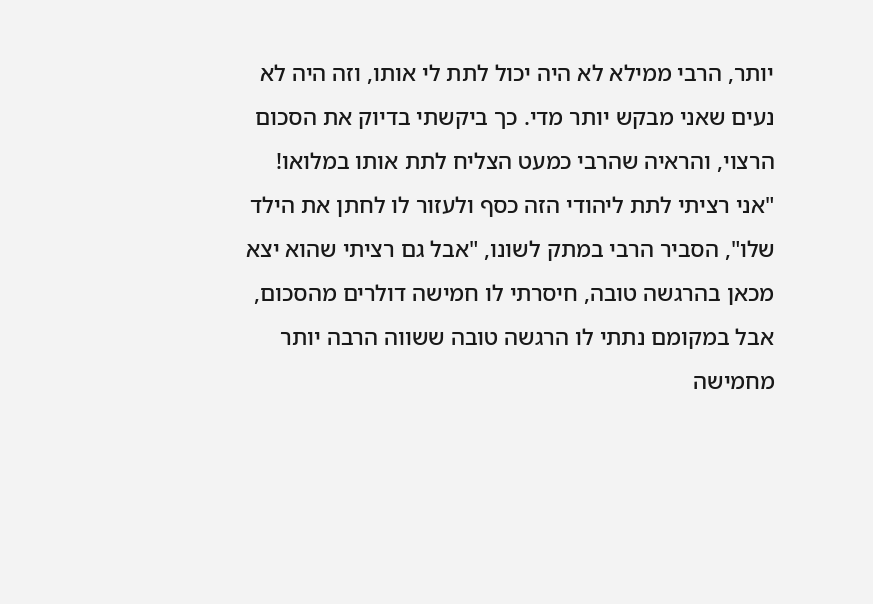יותר, הרבי ממילא לא היה יכול לתת לי אותו, וזה היה לא נעים שאני מבקש יותר מדי. כך ביקשתי בדיוק את הסכום הרצוי, והראיה שהרבי כמעט הצליח לתת אותו במלואו!
"אני רציתי לתת ליהודי הזה כסף ולעזור לו לחתן את הילד שלו", הסביר הרבי במתק לשונו, "אבל גם רציתי שהוא יצא מכאן בהרגשה טובה, חיסרתי לו חמישה דולרים מהסכום, אבל במקומם נתתי לו הרגשה טובה ששווה הרבה יותר מחמישה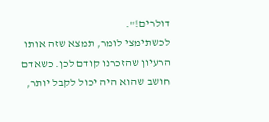דולרים!".
לכשתימצי לומר, תמצא שזה אותו הרעיון שהזכרנו קודם לכן. כשאדם חושב שהוא היה יכול לקבל יותר,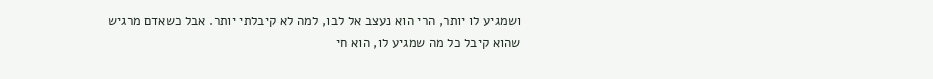ושמגיע לו יותר, הרי הוא נעצב אל לבו, למה לא קיבלתי יותר. אבל כשאדם מרגיש שהוא קיבל כל מה שמגיע לו, הוא חי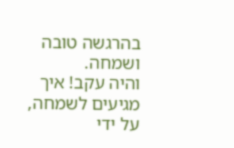בהרגשה טובה ושמחה.
והיה עקב! איך מגיעים לשמחה, על ידי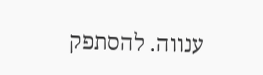ענווה. להסתפק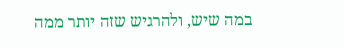במה שיש, ולהרגיש שזה יותר ממה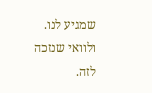שמגיע לנו. ולוואי שנזכה לזה.